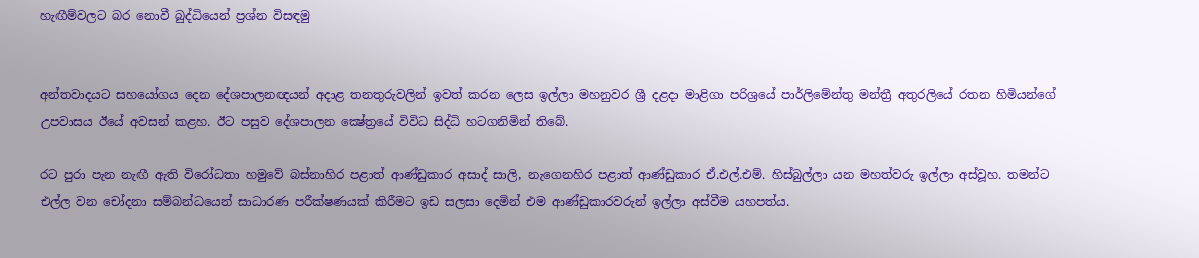හැඟීම්වලට බර නොවී බුද්ධියෙන් ප්‍රශ්න විසඳමු


අන්තවාදයට සහයෝගය දෙන දේශපාලනඥයන් අදාළ තනතුරුවලින් ඉවත් කරන ලෙස ඉල්ලා මහනුවර ශ්‍රී දළදා මාළිගා පරිශ්‍රයේ පාර්ලිමේන්තු මන්ත්‍රී අතුරලියේ රතන හිමියන්ගේ උපවාසය ඊයේ අවසන් කළහ. ඊට පසුව දේශපාලන ක්‍ෂේත්‍රයේ විවිධ සිද්ධි හටගනිමින් තිබේ.

රට පුරා පැන නැඟී ඇති විරෝධතා හමුවේ බස්නාහිර පළාත් ආණ්ඩුකාර අසාද් සාලි, නැගෙනහිර පළාත් ආණ්ඩුකාර ඒ.එල්.එම්. හිස්බුල්ලා යන මහත්වරු ඉල්ලා අස්වූහ. තමන්ට එල්ල වන චෝදනා සම්බන්ධයෙන් සාධාරණ පරීක්ෂණයක් කිරීමට ඉඩ සලසා දෙමින් එම ආණ්ඩුකාරවරුන් ඉල්ලා අස්වීම යහපත්ය.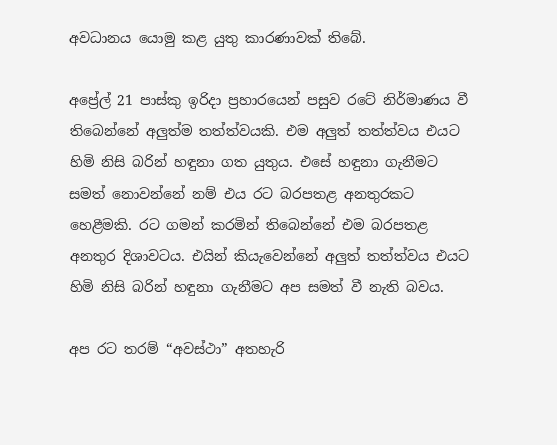අවධානය යොමු කළ යුතු කාරණාවක් තිබේ.

අප්‍රේල් 21 පාස්කු ඉරිදා ප්‍රහාරයෙන් පසුව රටේ නිර්මාණය වී තිබෙන්නේ අලුත්ම තත්ත්වයකි. එම අලුත් තත්ත්වය එයට හිමි නිසි බරින් හඳුනා ගත යුතුය. එසේ හඳුනා ගැනීමට සමත් නොවන්නේ නම් එය රට බරපතළ අනතුරකට හෙළීමකි. රට ගමන් කරමින් තිබෙන්නේ එම බරපතළ අනතුර දිශාවටය. එයින් කියැවෙන්නේ අලුත් තත්ත්වය එයට හිමි නිසි බරින් හඳුනා ගැනීමට අප සමත් වී නැති බවය.

අප රට තරම් “අවස්ථා” අතහැරි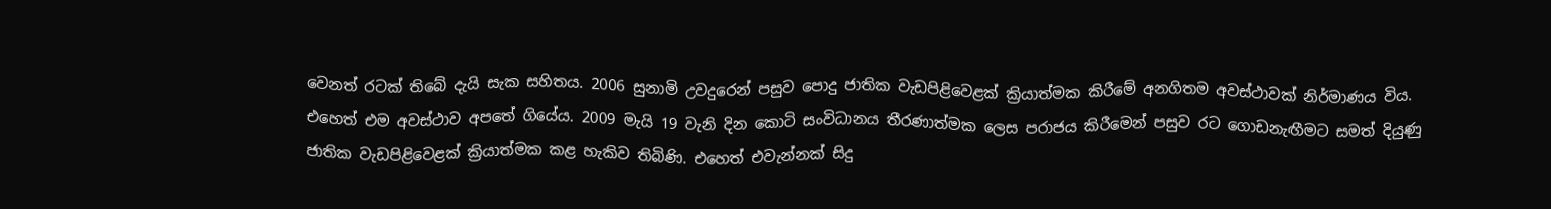වෙනත් රටක් තිබේ දැයි සැක සහිතය. 2006 සුනාමි උවදුරෙන් පසුව පොදු ජාතික වැඩපිළිවෙළක් ක්‍රියාත්මක කිරීමේ අනගිතම අවස්ථාවක් නිර්මාණය විය. එහෙත් එම අවස්ථාව අපතේ ගියේය. 2009 මැයි 19 වැනි දින කොටි සංවිධානය තීරණාත්මක ලෙස පරාජය කිරීමෙන් පසුව රට ගොඩනැඟීමට සමත් දියුණු ජාතික වැඩපිළිවෙළක් ක්‍රියාත්මක කළ හැකිව තිබිණි. එහෙත් එවැන්නක් සිදු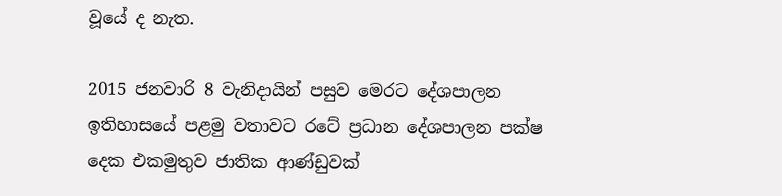වූයේ ද නැත.

2015 ජනවාරි 8 වැනිදායින් පසුව මෙරට දේශපාලන ඉතිහාසයේ පළමු වතාවට රටේ ප්‍රධාන දේශපාලන පක්ෂ දෙක එකමුතුව ජාතික ආණ්ඩුවක්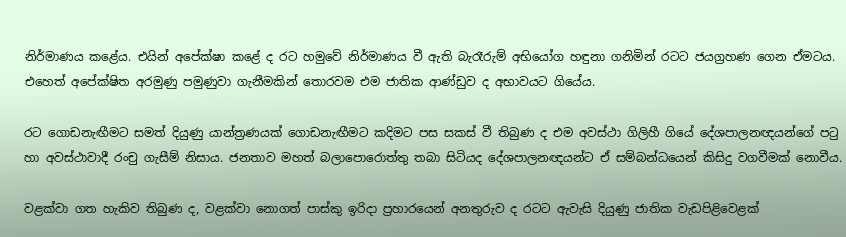නිර්මාණය කළේය. එයින් අපේක්ෂා කළේ ද රට හමුවේ නිර්මාණය වී ඇති බැරෑරුම් අභියෝග හඳුනා ගනිමින් රටට ජයග්‍රහණ ගෙන ඒමටය. එහෙත් අපේක්ෂිත අරමුණු පමුණුවා ගැනීමකින් තොරවම එම ජාතික ආණ්ඩුව ද අභාවයට ගියේය.

රට ගොඩනැඟීමට සමත් දියුණු යාන්ත්‍රණයක් ගොඩනැඟීමට කදිමට පස සකස් වී තිබුණ ද එම අවස්ථා ගිලිහී ගියේ දේශපාලනඥයන්ගේ පටු හා අවස්ථාවාදී රංචු ගැසීම් නිසාය. ජනතාව මහත් බලාපොරොත්තු තබා සිටියද දේශපාලනඥයන්ට ඒ සම්බන්ධයෙන් කිසිදු වගවීමක් නොවීය.

වළක්වා ගත හැකිව තිබුණ ද, වළක්වා නොගත් පාස්කු ඉරිදා ප්‍රහාරයෙන් අනතුරුව ද රටට ඇවැසි දියුණු ජාතික වැඩපිළිවෙළක්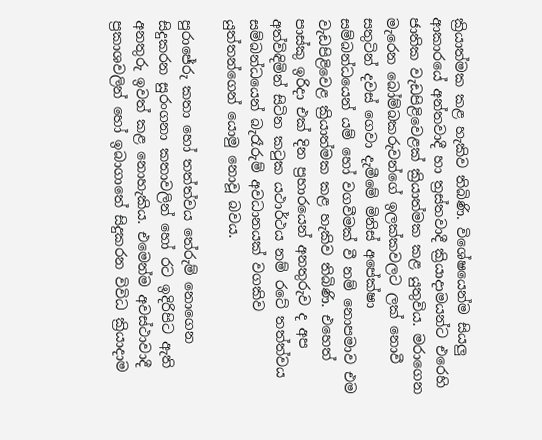ක්‍රියාත්මක කළ හැකිව තිබිණි. විශේෂයෙන්ම සියලු ආකාරයේ අන්තවාදී හා ත්‍රස්තවාදී ක්‍රියාදාමයන්ට එරෙහි ජාතික වැඩපිළිවෙළක් ක්‍රියාත්මක කළ යුතුවිය. මරාගෙන මැරෙන බෝම්බකරුවන්ගේ ඉලක්කවලට ලක් නොවී සතුටින් දවස් ගෙවා දැමීමේ මිනිස් අපේක්ෂා සම්බන්ධයෙන් යම් හෝ වගවීමක් වී නම් නොපමාව එම වැඩපිළිවෙළ ක්‍රියාත්මක කළ හැකිව තිබිණි. එහෙත් පාස්කු ඉරිදා එක් දින ප්‍රහාරයෙන් අනතුරුව ද අප අත්විඳිමින් සිටින කටුක යථාර්ථය නම් රටේ තත්ත්වය සම්බන්ධයෙන් බැරෑරුම් අවධානයක් වගකිව යුත්තන්ගෙන් යොමු නොවූ බවය.

පුරාජේරු කතා හෝ තත්ත්වය තේරුම් නොගෙන සිදුකරන සුරංගනා කතාවලින් හෝ රට ඉදිරිපිට ඇති අනතුරු ඉවත් කළ නොහැකිය. එමෙන්ම අවස්ථාවාදී ප්‍රකාශවලින් හෝ ඉබාගාතේ සිදුකරන විවිධ ක්‍රියාදාම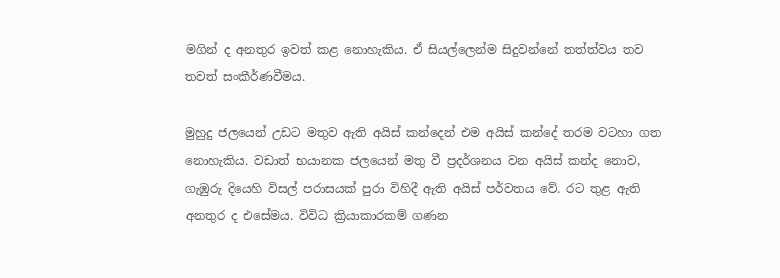මගින් ද අනතුර ඉවත් කළ නොහැකිය. ඒ සියල්ලෙන්ම සිදුවන්නේ තත්ත්වය තව තවත් සංකීර්ණවීමය.

මුහුදු ජලයෙන් උඩට මතුව ඇති අයිස් කන්දෙන් එම අයිස් කන්දේ තරම වටහා ගත නොහැකිය. වඩාත් භයානක ජලයෙන් මතු වී ප්‍රදර්ශනය වන අයිස් කන්ද නොව, ගැඹුරු දියෙහි විසල් පරාසයක් පුරා විහිදී ඇති අයිස් පර්වතය වේ. රට තුළ ඇති අනතුර ද එසේමය. විවිධ ක්‍රියාකාරකම් ගණන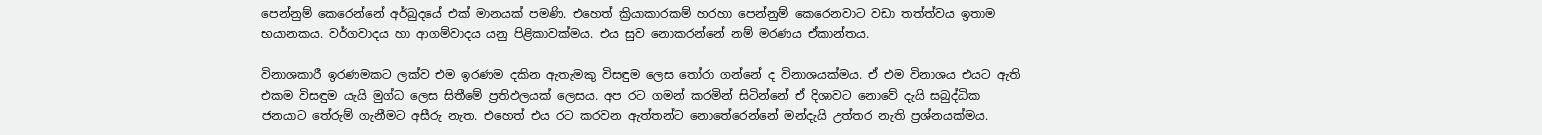පෙන්නුම් කෙරෙන්නේ අර්බුදයේ එක් මානයක් පමණි. එහෙත් ක්‍රියාකාරකම් හරහා පෙන්නුම් කෙරෙනවාට වඩා තත්ත්වය ඉතාම භයානකය. වර්ගවාදය හා ආගම්වාදය යනු පිළිකාවක්මය. එය සුව නොකරන්නේ නම් මරණය ඒකාන්තය.

විනාශකාරී ඉරණමකට ලක්ව එම ඉරණම දකින ඇතැමකු විසඳුම ලෙස තෝරා ගන්නේ ද විනාශයක්මය. ඒ එම විනාශය එයට ඇති එකම විසඳුම යැයි මුග්ධ ලෙස සිතීමේ ප්‍රතිඵලයක් ලෙසය. අප රට ගමන් කරමින් සිටින්නේ ඒ දිශාවට නොවේ දැයි සබුද්ධික ජනයාට තේරුම් ගැනීමට අසීරු නැත. එහෙත් එය රට කරවන ඇත්තන්ට නොතේරෙන්නේ මන්දැයි උත්තර නැති ප්‍රශ්නයක්මය.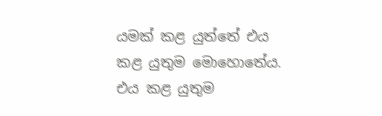යමක් කළ යුත්තේ එය කළ යුතුම මොහොතේය. එය කළ යුතුම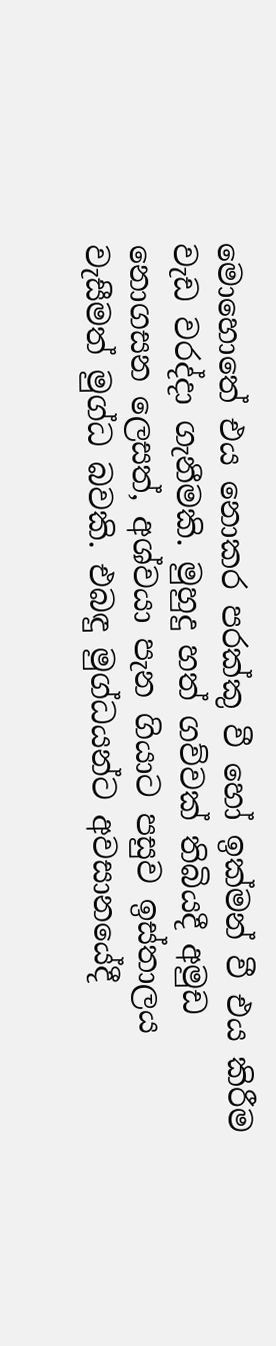මොහොතේ එය නොකර පරක්කු වී හෝ ඉක්මන් වී එය කිරීම වැඩ වරද්දා ගැනීමකි. මුහුදු හත් ගව්වක් තිබියදී අමුඩ නොගසන ලෙසත්, අශ්වයා පැන ගියාට පසුව ඉස්තාලය වැසීමත් මුග්ධ බවකි. එබඳු මුග්ධයන්ට අවසානයේදී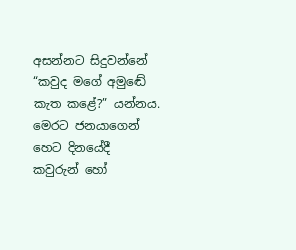අසන්නට සිදුවන්නේ  “කවුද මගේ අමුඬේ කැත කළේ?” යන්නය. මෙරට ජනයාගෙන් හෙට දිනයේදී කවුරුන් හෝ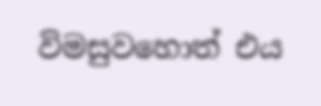විමසුවහොත් එය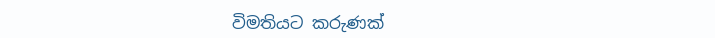විමතියට කරුණක්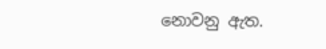නොවනු ඇත.